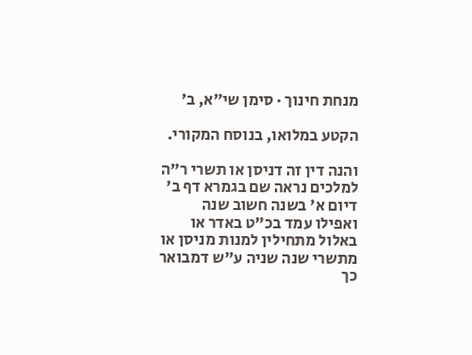מנחת חינוך · סימן שי״א, ב׳

הקטע במלואו, בנוסח המקורי.

והנה דין זה דניסן או תשרי ר"ה למלכים נראה שם בגמרא דף ב' דיום א' בשנה חשוב שנה ואפילו עמד בכ"ט באדר או באלול מתחילין למנות מניסן או מתשרי שנה שניה ע"ש דמבואר כך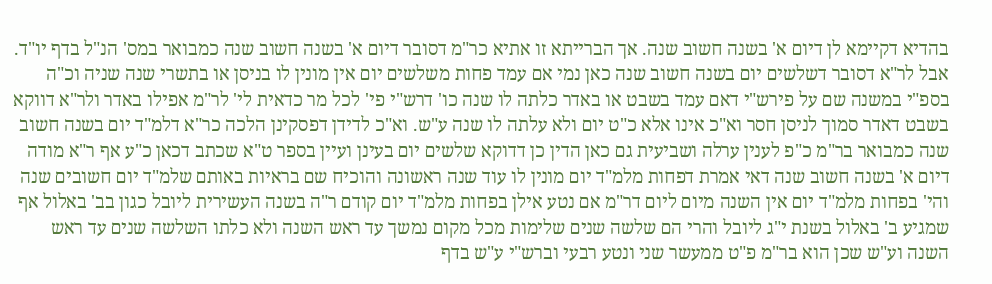בהדיא דקיימא לן דיום א' בשנה חשוב שנה. אך הברייתא זו אתיא כר"מ דסובר דיום א' בשנה חשוב שנה כמבואר במס' הנ"ל בדף יו"ד. אבל לר"א דסובר דשלשים יום בשנה חשוב שנה כאן נמי אם עמד פחות משלשים יום אין מונין לו בניסן או בתשרי שנה שניה וכ"ה בספ"י במשנה שם על פירש"י דאם עמד בשבט או באדר כלתה לו שנה כו' דרש"י פי' לכל מר כדאית לי' לר"מ אפילו באדר ולר"א דווקא בשבט דאדר סמוך לניסן חסר וא"כ אינו אלא כ"ט יום ולא עלתה לו שנה ע"ש. וא"כ לדידן דפסקינן הלכה כר"א דלמ"ד יום בשנה חשוב שנה כמבואר בר"מ כ"פ לענין ערלה ושביעית גם כאן הדין כן דדוקא שלשים יום בעינן ועיין בספר ט"א שכתב דכאן כ"ע אף ר"א מודה דיום א' בשנה חשוב שנה דאי אמרת דפחות מלמ"ד יום מונין לו עוד שנה ראשונה והוכיח שם בראיות באותם שלמ"ד יום חשובים שנה והי' בפחות מלמ"ד יום אין השנה מיום ליום דר"מ אם נטע אילן בפחות מלמ"ד יום קודם ר"ה בשנה העשירית ליובל כגון בב' באלול אף שמגיע ב' באלול בשנת י"ג ליובל והרי הם שלשה שנים שלימות מכל מקום נמשך עד ראש השנה ולא כלתו השלשה שנים עד ראש השנה וע"ש שכן הוא בר"מ פ"ט ממעשר שני ונטע רבעי וברש"י ע"ש בדף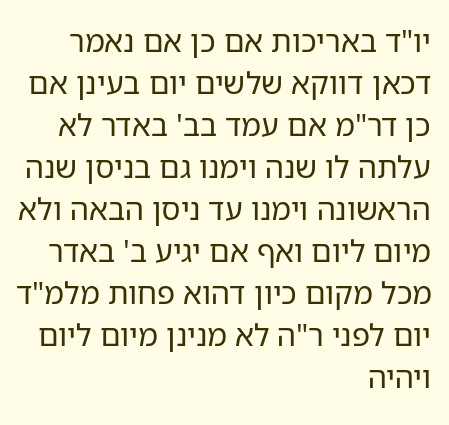יו"ד באריכות אם כן אם נאמר דכאן דווקא שלשים יום בעינן אם כן דר"מ אם עמד בב' באדר לא עלתה לו שנה וימנו גם בניסן שנה הראשונה וימנו עד ניסן הבאה ולא מיום ליום ואף אם יגיע ב' באדר מכל מקום כיון דהוא פחות מלמ"ד יום לפני ר"ה לא מנינן מיום ליום ויהיה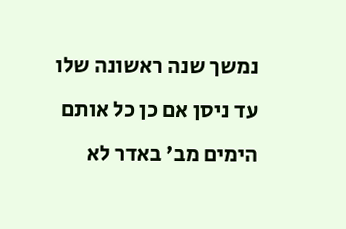נמשך שנה ראשונה שלו עד ניסן אם כן כל אותם הימים מב' באדר לא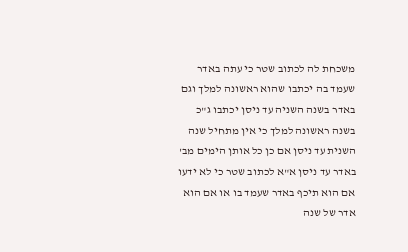משכחת לה לכתוב שטר כי עתה באדר שעמד בה יכתבו שהוא ראשונה למלך וגם באדר בשנה השניה עד ניסן יכתבו ג"כ בשנה ראשונה למלך כי אין מתחיל שנה השנית עד ניסן אם כן כל אותן הימים מב' באדר עד ניסן א"א לכתוב שטר כי לא ידעו אם הוא תיכף באדר שעמד בו או אם הוא אדר של שנה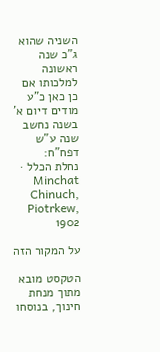השניה שהוא ג"כ שנה ראשונה למלכותו אם כן כאן כ"ע מודים דיום א' בשנה נחשב שנה ע"ש דפח"ח:
נחלת הכלל · Minchat Chinuch, Piotrkew, 1902

על המקור הזה

הטקסט מובא מתוך מנחת חינוך, בנוסחו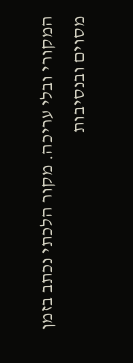המקורי ובלי עריכה. מקור הלכתי נכתב בזמן מסוים ובנסיבות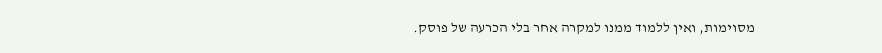מסוימות, ואין ללמוד ממנו למקרה אחר בלי הכרעה של פוסק.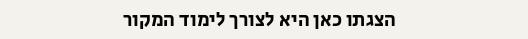הצגתו כאן היא לצורך לימוד המקור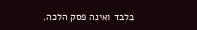בלבד ואינה פסק הלכה.